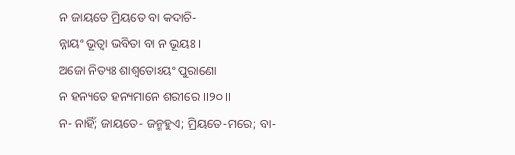ନ ଜାୟତେ ମ୍ରିୟତେ ବା କଦାଚି-
ନ୍ନାୟଂ ଭୂତ୍ୱା ଭବିତା ବା ନ ଭୂୟଃ ।
ଅଜୋ ନିତ୍ୟଃ ଶାଶ୍ୱତୋଽୟଂ ପୁରାଣୋ
ନ ହନ୍ୟତେ ହନ୍ୟମାନେ ଶରୀରେ ।।୨୦।।
ନ- ନାହିଁ; ଜାୟତେ- ଜନ୍ମହୁଏ; ମ୍ରିୟତେ-ମରେ; ବା-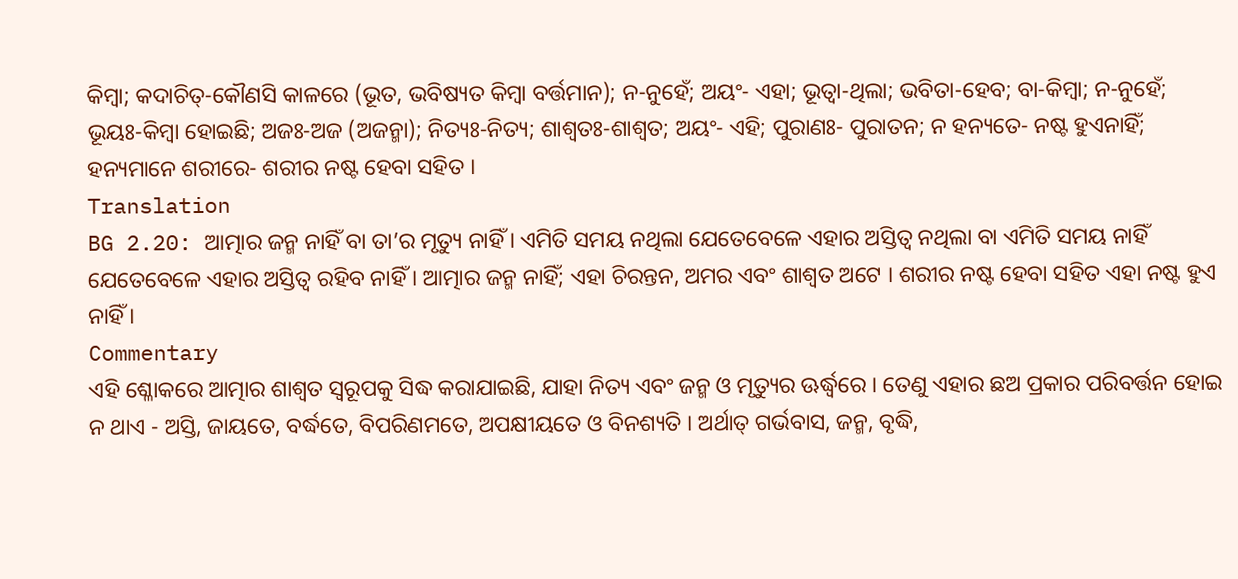କିମ୍ବା; କଦାଚିତ୍-କୌଣସି କାଳରେ (ଭୂତ, ଭବିଷ୍ୟତ କିମ୍ବା ବର୍ତ୍ତମାନ); ନ-ନୁହେଁ; ଅୟଂ- ଏହା; ଭୂତ୍ୱା-ଥିଲା; ଭବିତା-ହେବ; ବା-କିମ୍ବା; ନ-ନୁହେଁ; ଭୂୟଃ-କିମ୍ବା ହୋଇଛି; ଅଜଃ-ଅଜ (ଅଜନ୍ମା); ନିତ୍ୟଃ-ନିତ୍ୟ; ଶାଶ୍ୱତଃ-ଶାଶ୍ୱତ; ଅୟଂ- ଏହି; ପୁରାଣଃ- ପୁରାତନ; ନ ହନ୍ୟତେ- ନଷ୍ଟ ହୁଏନାହିଁ; ହନ୍ୟମାନେ ଶରୀରେ- ଶରୀର ନଷ୍ଟ ହେବା ସହିତ ।
Translation
BG 2.20: ଆତ୍ମାର ଜନ୍ମ ନାହିଁ ବା ତା’ର ମୃତ୍ୟୁ ନାହିଁ । ଏମିତି ସମୟ ନଥିଲା ଯେତେବେଳେ ଏହାର ଅସ୍ତିତ୍ୱ ନଥିଲା ବା ଏମିତି ସମୟ ନାହିଁ ଯେତେବେଳେ ଏହାର ଅସ୍ତିତ୍ୱ ରହିବ ନାହିଁ । ଆତ୍ମାର ଜନ୍ମ ନାହିଁ; ଏହା ଚିରନ୍ତନ, ଅମର ଏବଂ ଶାଶ୍ୱତ ଅଟେ । ଶରୀର ନଷ୍ଟ ହେବା ସହିତ ଏହା ନଷ୍ଟ ହୁଏ ନାହିଁ ।
Commentary
ଏହି ଶ୍ଳୋକରେ ଆତ୍ମାର ଶାଶ୍ୱତ ସ୍ୱରୂପକୁ ସିଦ୍ଧ କରାଯାଇଛି, ଯାହା ନିତ୍ୟ ଏବଂ ଜନ୍ମ ଓ ମୃତ୍ୟୁର ଊର୍ଦ୍ଧ୍ୱରେ । ତେଣୁ ଏହାର ଛଅ ପ୍ରକାର ପରିବର୍ତ୍ତନ ହୋଇ ନ ଥାଏ - ଅସ୍ତି, ଜାୟତେ, ବର୍ଦ୍ଧତେ, ବିପରିଣମତେ, ଅପକ୍ଷୀୟତେ ଓ ବିନଶ୍ୟତି । ଅର୍ଥାତ୍ ଗର୍ଭବାସ, ଜନ୍ମ, ବୃଦ୍ଧି,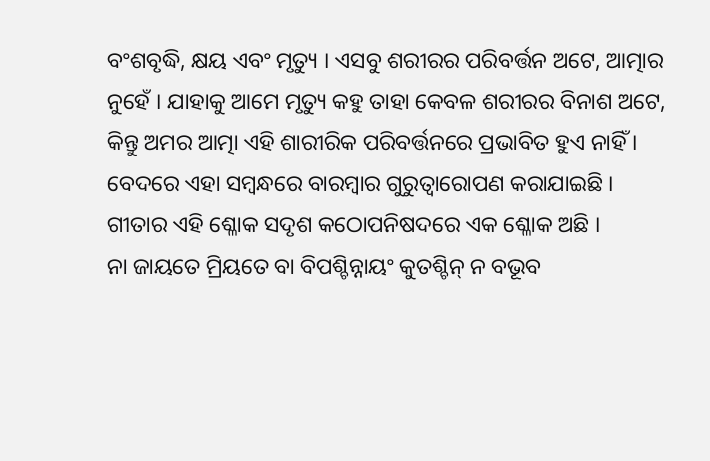ବଂଶବୃଦ୍ଧି, କ୍ଷୟ ଏବଂ ମୃତ୍ୟୁ । ଏସବୁ ଶରୀରର ପରିବର୍ତ୍ତନ ଅଟେ, ଆତ୍ମାର ନୁହେଁ । ଯାହାକୁ ଆମେ ମୃତ୍ୟୁ କହୁ ତାହା କେବଳ ଶରୀରର ବିନାଶ ଅଟେ, କିନ୍ତୁ ଅମର ଆତ୍ମା ଏହି ଶାରୀରିକ ପରିବର୍ତ୍ତନରେ ପ୍ରଭାବିତ ହୁଏ ନାହିଁ । ବେଦରେ ଏହା ସମ୍ବନ୍ଧରେ ବାରମ୍ବାର ଗୁରୁତ୍ୱାରୋପଣ କରାଯାଇଛି । ଗୀତାର ଏହି ଶ୍ଳୋକ ସଦୃଶ କଠୋପନିଷଦରେ ଏକ ଶ୍ଳୋକ ଅଛି ।
ନା ଜାୟତେ ମ୍ରିୟତେ ବା ବିପଶ୍ଚିନ୍ନାୟଂ କୁତଶ୍ଚିନ୍ ନ ବଭୂବ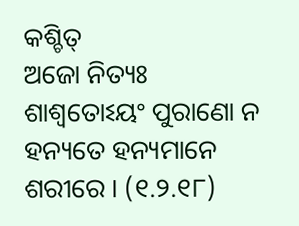କଶ୍ଚିତ୍
ଅଜୋ ନିତ୍ୟଃ ଶାଶ୍ୱତୋଽୟଂ ପୁରାଣୋ ନ ହନ୍ୟତେ ହନ୍ୟମାନେ ଶରୀରେ । (୧.୨.୧୮)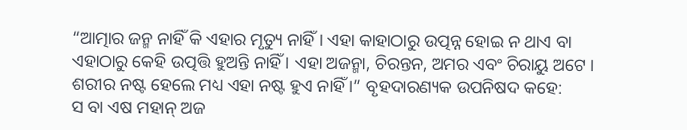“ଆତ୍ମାର ଜନ୍ମ ନାହିଁ କି ଏହାର ମୃତ୍ୟୁ ନାହିଁ । ଏହା କାହାଠାରୁ ଉତ୍ପନ୍ନ ହୋଇ ନ ଥାଏ ବା ଏହାଠାରୁ କେହି ଉତ୍ପତ୍ତି ହୁଅନ୍ତି ନାହିଁ । ଏହା ଅଜନ୍ମା, ଚିରନ୍ତନ, ଅମର ଏବଂ ଚିରାୟୁ ଅଟେ । ଶରୀର ନଷ୍ଟ ହେଲେ ମଧ୍ୟ ଏହା ନଷ୍ଟ ହୁଏ ନାହିଁ ।” ବୃହଦାରଣ୍ୟକ ଉପନିଷଦ କହେ:
ସ ବା ଏଷ ମହାନ୍ ଅଜ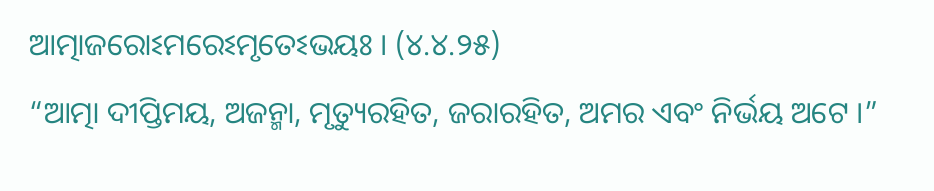ଆତ୍ମାଜରୋଽମରେଽମୃତେଽଭୟଃ । (୪.୪.୨୫)
“ଆତ୍ମା ଦୀପ୍ତିମୟ, ଅଜନ୍ମା, ମୃତ୍ୟୁରହିତ, ଜରାରହିତ, ଅମର ଏବଂ ନିର୍ଭୟ ଅଟେ ।”